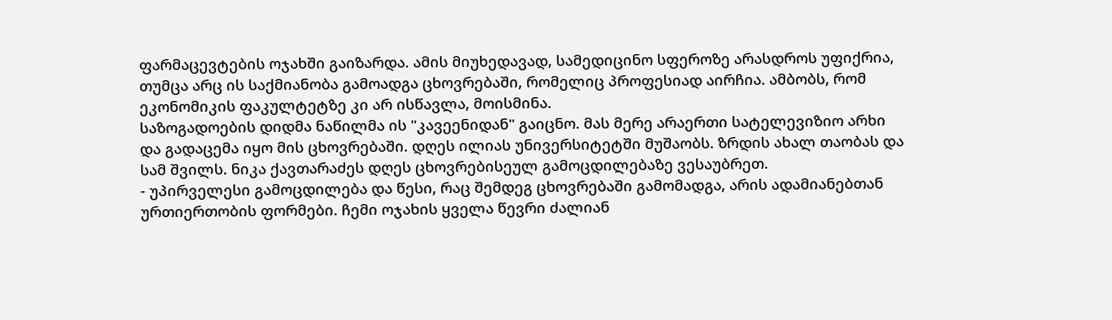ფარმაცევტების ოჯახში გაიზარდა. ამის მიუხედავად, სამედიცინო სფეროზე არასდროს უფიქრია, თუმცა არც ის საქმიანობა გამოადგა ცხოვრებაში, რომელიც პროფესიად აირჩია. ამბობს, რომ ეკონომიკის ფაკულტეტზე კი არ ისწავლა, მოისმინა.
საზოგადოების დიდმა ნაწილმა ის "კავეენიდან" გაიცნო. მას მერე არაერთი სატელევიზიო არხი და გადაცემა იყო მის ცხოვრებაში. დღეს ილიას უნივერსიტეტში მუშაობს. ზრდის ახალ თაობას და სამ შვილს. ნიკა ქავთარაძეს დღეს ცხოვრებისეულ გამოცდილებაზე ვესაუბრეთ.
- უპირველესი გამოცდილება და წესი, რაც შემდეგ ცხოვრებაში გამომადგა, არის ადამიანებთან ურთიერთობის ფორმები. ჩემი ოჯახის ყველა წევრი ძალიან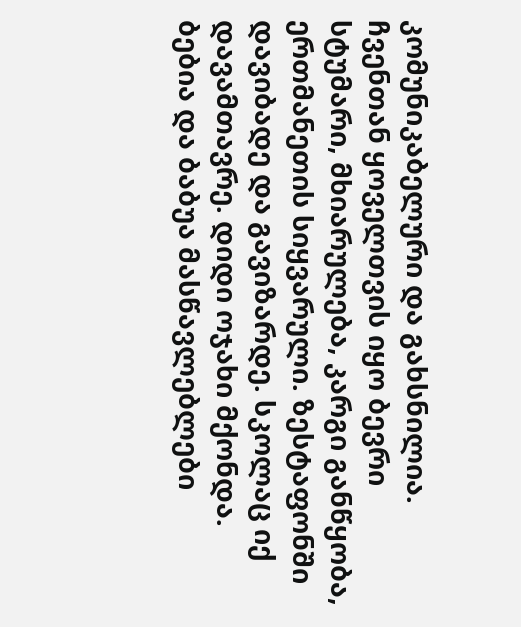კომუნიკაბელური და გახსნილია. ჩვენთან ყოველთვის იყო ბევრი სტუმარი, მხიარულება, კარგი განწყობა, ერთმანეთის სიყვარული. ზესტაფონში დავიბადე და გავიზარდე. სკოლაც იქ დავამთავრე. დიდი ოჯახი მქონდა. ბებია და ბაბუა მასწავლებლები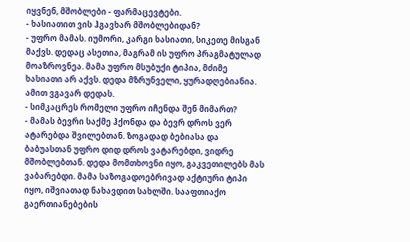იყვნენ, მშობლები - ფარმაცევტები.
- ხასიათით ვის ჰგავხარ მშობლებიდან?
- უფრო მამას. იუმორი, კარგი ხასიათი, სიკეთე მისგან მაქვს. დედაც ასეთია, მაგრამ ის უფრო პრაგმატულად მოაზროვნეა. მამა უფრო მსუბუქი ტიპია, მძიმე ხასიათი არ აქვს. დედა მზრუნველი, ყურადღებიანია. ამით ვგავარ დედას.
- სიმკაცრეს რომელი უფრო იჩენდა შენ მიმართ?
- მამას ბევრი საქმე ჰქონდა და ბევრ დროს ვერ ატარებდა შვილებთან. ზოგადად ბებიასა და ბაბუასთან უფრო დიდ დროს ვატარებდი, ვიდრე მშობლებთან. დედა მომთხოვნი იყო, გაკვეთილებს მას ვაბარებდი. მამა საზოგადოებრივად აქტიური ტიპი იყო, იშვიათად ნახავდით სახლში. სააფთიაქო გაერთიანებების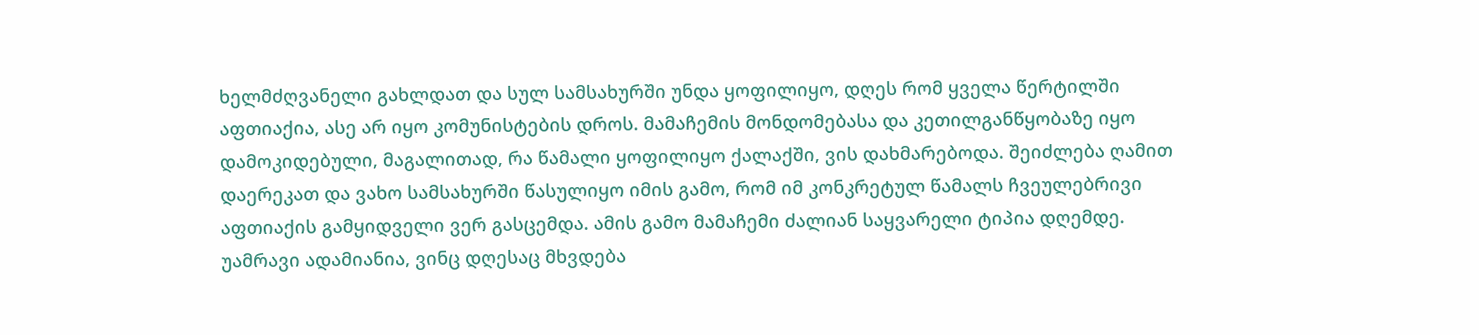ხელმძღვანელი გახლდათ და სულ სამსახურში უნდა ყოფილიყო, დღეს რომ ყველა წერტილში აფთიაქია, ასე არ იყო კომუნისტების დროს. მამაჩემის მონდომებასა და კეთილგანწყობაზე იყო დამოკიდებული, მაგალითად, რა წამალი ყოფილიყო ქალაქში, ვის დახმარებოდა. შეიძლება ღამით დაერეკათ და ვახო სამსახურში წასულიყო იმის გამო, რომ იმ კონკრეტულ წამალს ჩვეულებრივი აფთიაქის გამყიდველი ვერ გასცემდა. ამის გამო მამაჩემი ძალიან საყვარელი ტიპია დღემდე. უამრავი ადამიანია, ვინც დღესაც მხვდება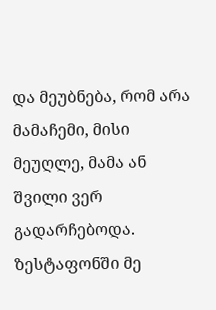და მეუბნება, რომ არა მამაჩემი, მისი მეუღლე, მამა ან შვილი ვერ გადარჩებოდა. ზესტაფონში მე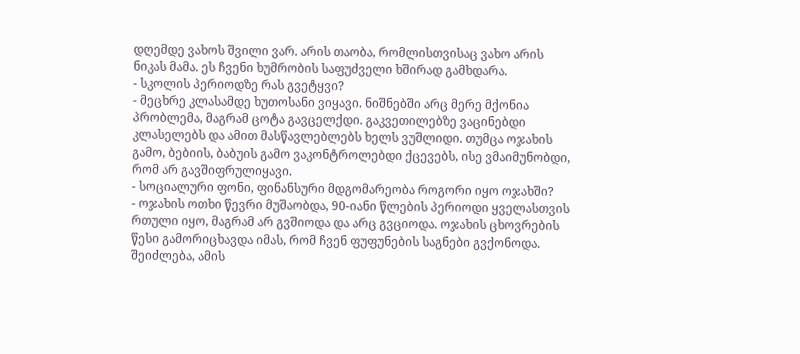დღემდე ვახოს შვილი ვარ. არის თაობა, რომლისთვისაც ვახო არის ნიკას მამა. ეს ჩვენი ხუმრობის საფუძველი ხშირად გამხდარა.
- სკოლის პერიოდზე რას გვეტყვი?
- მეცხრე კლასამდე ხუთოსანი ვიყავი. ნიშნებში არც მერე მქონია პრობლემა, მაგრამ ცოტა გავცელქდი. გაკვეთილებზე ვაცინებდი კლასელებს და ამით მასწავლებლებს ხელს ვუშლიდი. თუმცა ოჯახის გამო, ბებიის, ბაბუის გამო ვაკონტროლებდი ქცევებს, ისე ვმაიმუნობდი, რომ არ გავშიფრულიყავი.
- სოციალური ფონი, ფინანსური მდგომარეობა როგორი იყო ოჯახში?
- ოჯახის ოთხი წევრი მუშაობდა, 90-იანი წლების პერიოდი ყველასთვის რთული იყო, მაგრამ არ გვშიოდა და არც გვციოდა. ოჯახის ცხოვრების წესი გამორიცხავდა იმას, რომ ჩვენ ფუფუნების საგნები გვქონოდა. შეიძლება, ამის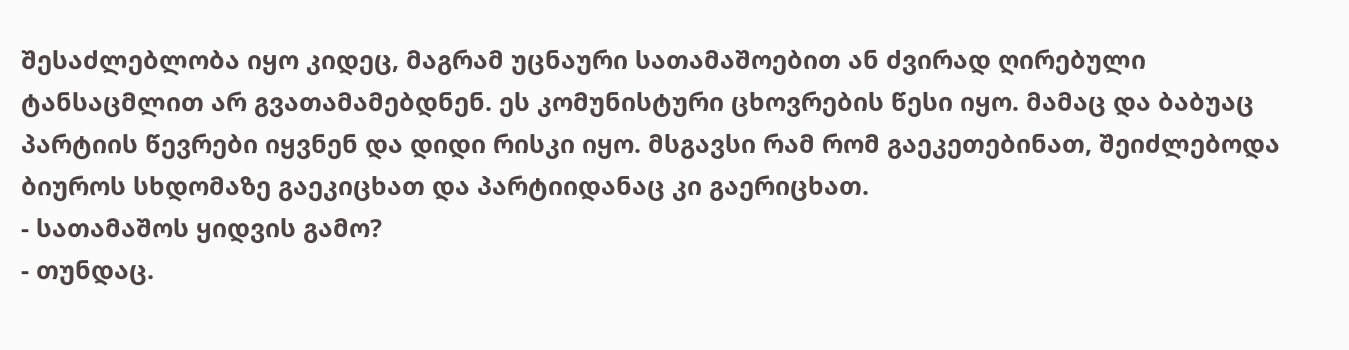შესაძლებლობა იყო კიდეც, მაგრამ უცნაური სათამაშოებით ან ძვირად ღირებული ტანსაცმლით არ გვათამამებდნენ. ეს კომუნისტური ცხოვრების წესი იყო. მამაც და ბაბუაც პარტიის წევრები იყვნენ და დიდი რისკი იყო. მსგავსი რამ რომ გაეკეთებინათ, შეიძლებოდა ბიუროს სხდომაზე გაეკიცხათ და პარტიიდანაც კი გაერიცხათ.
- სათამაშოს ყიდვის გამო?
- თუნდაც.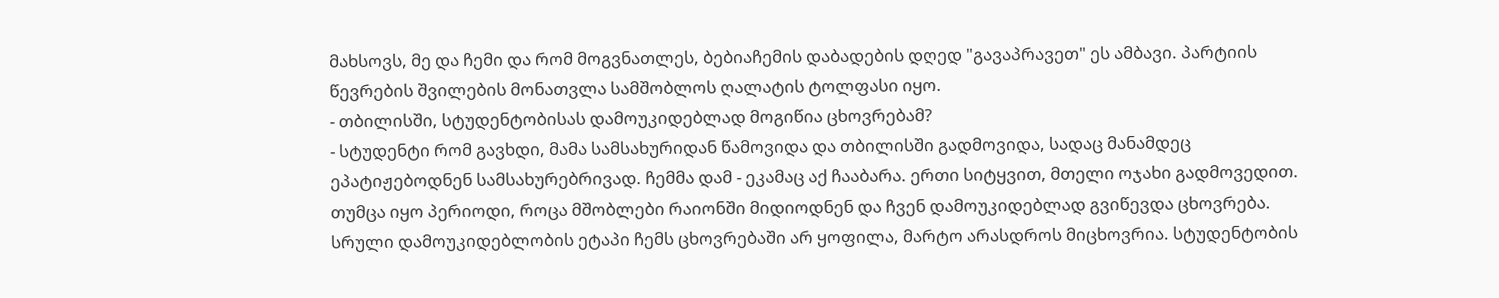მახსოვს, მე და ჩემი და რომ მოგვნათლეს, ბებიაჩემის დაბადების დღედ "გავაპრავეთ" ეს ამბავი. პარტიის წევრების შვილების მონათვლა სამშობლოს ღალატის ტოლფასი იყო.
- თბილისში, სტუდენტობისას დამოუკიდებლად მოგიწია ცხოვრებამ?
- სტუდენტი რომ გავხდი, მამა სამსახურიდან წამოვიდა და თბილისში გადმოვიდა, სადაც მანამდეც ეპატიჟებოდნენ სამსახურებრივად. ჩემმა დამ - ეკამაც აქ ჩააბარა. ერთი სიტყვით, მთელი ოჯახი გადმოვედით. თუმცა იყო პერიოდი, როცა მშობლები რაიონში მიდიოდნენ და ჩვენ დამოუკიდებლად გვიწევდა ცხოვრება. სრული დამოუკიდებლობის ეტაპი ჩემს ცხოვრებაში არ ყოფილა, მარტო არასდროს მიცხოვრია. სტუდენტობის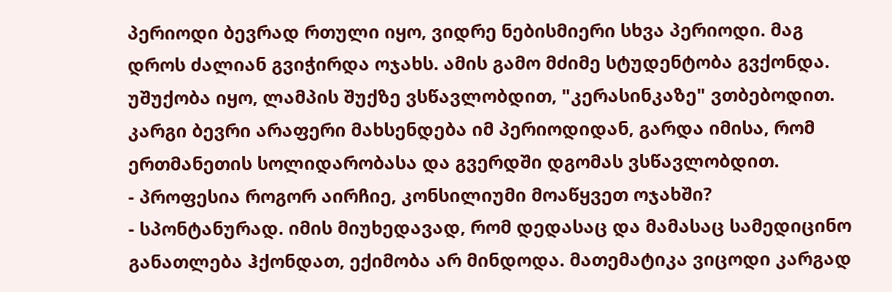პერიოდი ბევრად რთული იყო, ვიდრე ნებისმიერი სხვა პერიოდი. მაგ დროს ძალიან გვიჭირდა ოჯახს. ამის გამო მძიმე სტუდენტობა გვქონდა. უშუქობა იყო, ლამპის შუქზე ვსწავლობდით, "კერასინკაზე" ვთბებოდით. კარგი ბევრი არაფერი მახსენდება იმ პერიოდიდან, გარდა იმისა, რომ ერთმანეთის სოლიდარობასა და გვერდში დგომას ვსწავლობდით.
- პროფესია როგორ აირჩიე, კონსილიუმი მოაწყვეთ ოჯახში?
- სპონტანურად. იმის მიუხედავად, რომ დედასაც და მამასაც სამედიცინო განათლება ჰქონდათ, ექიმობა არ მინდოდა. მათემატიკა ვიცოდი კარგად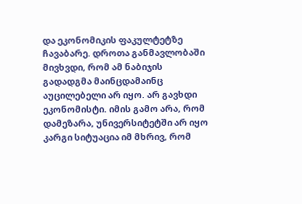და ეკონომიკის ფაკულტეტზე ჩავაბარე. დროთა განმავლობაში მივხვდი, რომ ამ ნაბიჯის გადადგმა მაინცდამაინც აუცილებელი არ იყო. არ გავხდი ეკონომისტი. იმის გამო არა, რომ დამეზარა, უნივერსიტეტში არ იყო კარგი სიტუაცია იმ მხრივ, რომ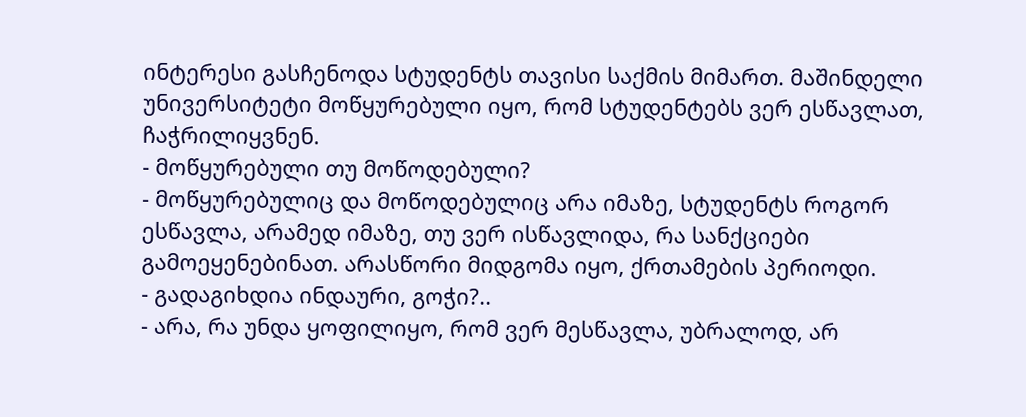ინტერესი გასჩენოდა სტუდენტს თავისი საქმის მიმართ. მაშინდელი უნივერსიტეტი მოწყურებული იყო, რომ სტუდენტებს ვერ ესწავლათ, ჩაჭრილიყვნენ.
- მოწყურებული თუ მოწოდებული?
- მოწყურებულიც და მოწოდებულიც არა იმაზე, სტუდენტს როგორ ესწავლა, არამედ იმაზე, თუ ვერ ისწავლიდა, რა სანქციები გამოეყენებინათ. არასწორი მიდგომა იყო, ქრთამების პერიოდი.
- გადაგიხდია ინდაური, გოჭი?..
- არა, რა უნდა ყოფილიყო, რომ ვერ მესწავლა, უბრალოდ, არ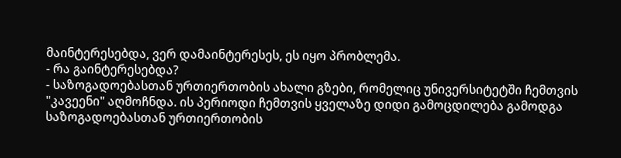მაინტერესებდა, ვერ დამაინტერესეს, ეს იყო პრობლემა.
- რა გაინტერესებდა?
- საზოგადოებასთან ურთიერთობის ახალი გზები, რომელიც უნივერსიტეტში ჩემთვის "კავეენი" აღმოჩნდა. ის პერიოდი ჩემთვის ყველაზე დიდი გამოცდილება გამოდგა საზოგადოებასთან ურთიერთობის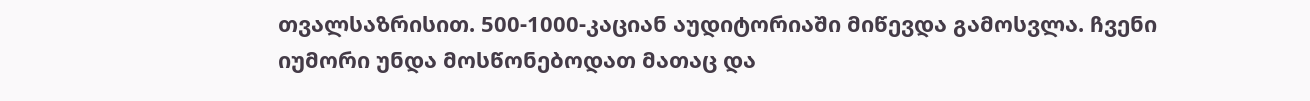თვალსაზრისით. 500-1000-კაციან აუდიტორიაში მიწევდა გამოსვლა. ჩვენი იუმორი უნდა მოსწონებოდათ მათაც და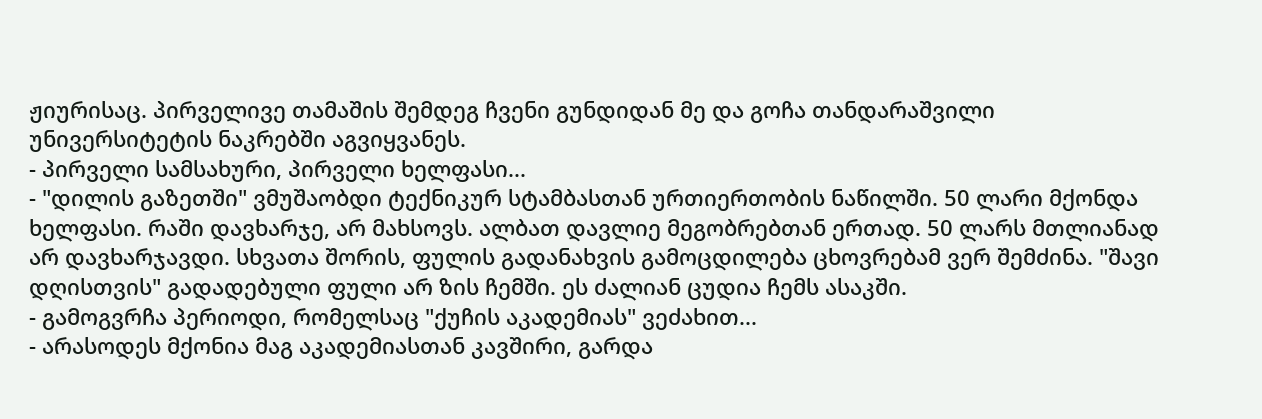ჟიურისაც. პირველივე თამაშის შემდეგ ჩვენი გუნდიდან მე და გოჩა თანდარაშვილი უნივერსიტეტის ნაკრებში აგვიყვანეს.
- პირველი სამსახური, პირველი ხელფასი...
- "დილის გაზეთში" ვმუშაობდი ტექნიკურ სტამბასთან ურთიერთობის ნაწილში. 50 ლარი მქონდა ხელფასი. რაში დავხარჯე, არ მახსოვს. ალბათ დავლიე მეგობრებთან ერთად. 50 ლარს მთლიანად არ დავხარჯავდი. სხვათა შორის, ფულის გადანახვის გამოცდილება ცხოვრებამ ვერ შემძინა. "შავი დღისთვის" გადადებული ფული არ ზის ჩემში. ეს ძალიან ცუდია ჩემს ასაკში.
- გამოგვრჩა პერიოდი, რომელსაც "ქუჩის აკადემიას" ვეძახით...
- არასოდეს მქონია მაგ აკადემიასთან კავშირი, გარდა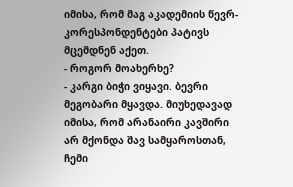იმისა, რომ მაგ აკადემიის წევრ-კორესპონდენტები პატივს მცემდნენ აქეთ.
- როგორ მოახერხე?
- კარგი ბიჭი ვიყავი. ბევრი მეგობარი მყავდა. მიუხედავად იმისა, რომ არანაირი კავშირი არ მქონდა შავ სამყაროსთან, ჩემი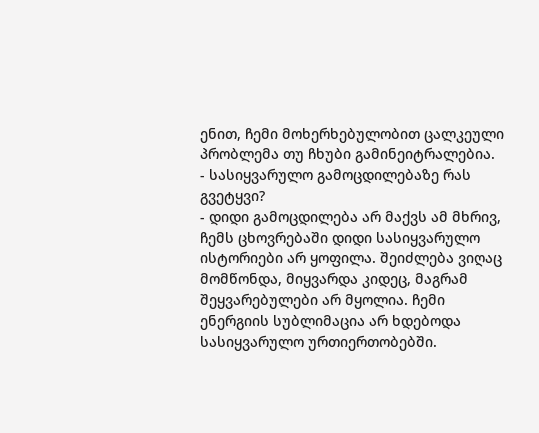ენით, ჩემი მოხერხებულობით ცალკეული პრობლემა თუ ჩხუბი გამინეიტრალებია.
- სასიყვარულო გამოცდილებაზე რას გვეტყვი?
- დიდი გამოცდილება არ მაქვს ამ მხრივ, ჩემს ცხოვრებაში დიდი სასიყვარულო ისტორიები არ ყოფილა. შეიძლება ვიღაც მომწონდა, მიყვარდა კიდეც, მაგრამ შეყვარებულები არ მყოლია. ჩემი ენერგიის სუბლიმაცია არ ხდებოდა სასიყვარულო ურთიერთობებში.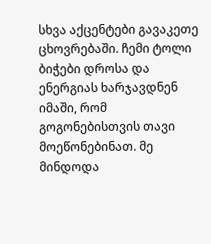სხვა აქცენტები გავაკეთე ცხოვრებაში. ჩემი ტოლი ბიჭები დროსა და ენერგიას ხარჯავდნენ იმაში, რომ გოგონებისთვის თავი მოეწონებინათ. მე მინდოდა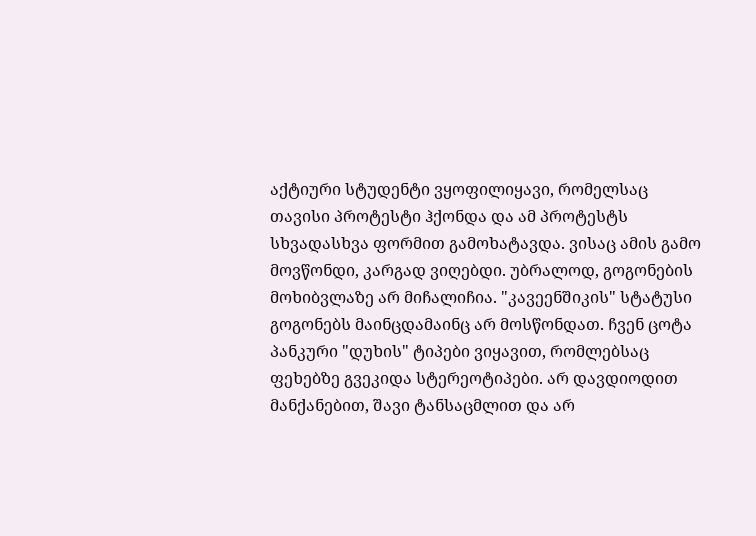აქტიური სტუდენტი ვყოფილიყავი, რომელსაც თავისი პროტესტი ჰქონდა და ამ პროტესტს სხვადასხვა ფორმით გამოხატავდა. ვისაც ამის გამო მოვწონდი, კარგად ვიღებდი. უბრალოდ, გოგონების მოხიბვლაზე არ მიჩალიჩია. "კავეენშიკის" სტატუსი გოგონებს მაინცდამაინც არ მოსწონდათ. ჩვენ ცოტა პანკური "დუხის" ტიპები ვიყავით, რომლებსაც ფეხებზე გვეკიდა სტერეოტიპები. არ დავდიოდით მანქანებით, შავი ტანსაცმლით და არ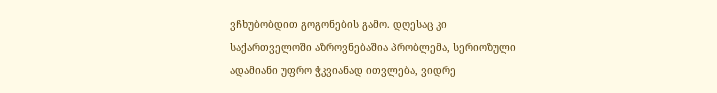ვჩხუბობდით გოგონების გამო. დღესაც კი საქართველოში აზროვნებაშია პრობლემა, სერიოზული ადამიანი უფრო ჭკვიანად ითვლება, ვიდრე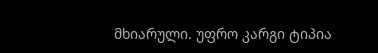მხიარული. უფრო კარგი ტიპია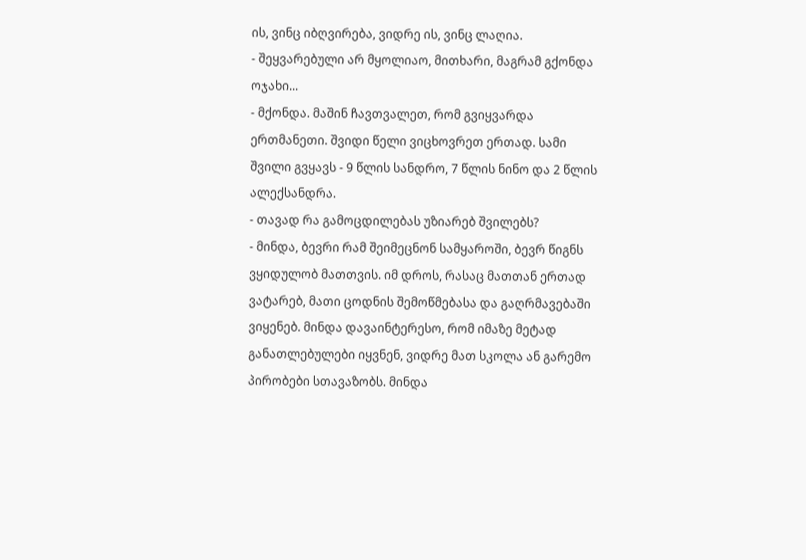ის, ვინც იბღვირება, ვიდრე ის, ვინც ლაღია.
- შეყვარებული არ მყოლიაო, მითხარი, მაგრამ გქონდა ოჯახი...
- მქონდა. მაშინ ჩავთვალეთ, რომ გვიყვარდა ერთმანეთი. შვიდი წელი ვიცხოვრეთ ერთად. სამი შვილი გვყავს - 9 წლის სანდრო, 7 წლის ნინო და 2 წლის ალექსანდრა.
- თავად რა გამოცდილებას უზიარებ შვილებს?
- მინდა, ბევრი რამ შეიმეცნონ სამყაროში, ბევრ წიგნს ვყიდულობ მათთვის. იმ დროს, რასაც მათთან ერთად ვატარებ, მათი ცოდნის შემოწმებასა და გაღრმავებაში ვიყენებ. მინდა დავაინტერესო, რომ იმაზე მეტად განათლებულები იყვნენ, ვიდრე მათ სკოლა ან გარემო პირობები სთავაზობს. მინდა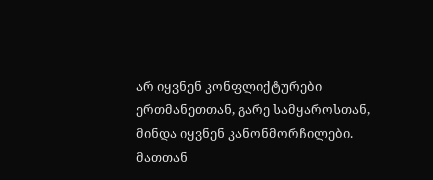არ იყვნენ კონფლიქტურები ერთმანეთთან, გარე სამყაროსთან, მინდა იყვნენ კანონმორჩილები. მათთან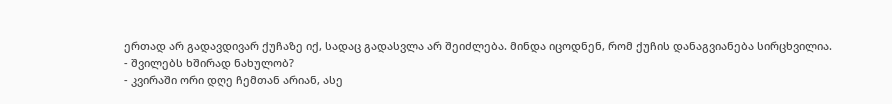ერთად არ გადავდივარ ქუჩაზე იქ, სადაც გადასვლა არ შეიძლება. მინდა იცოდნენ, რომ ქუჩის დანაგვიანება სირცხვილია.
- შვილებს ხშირად ნახულობ?
- კვირაში ორი დღე ჩემთან არიან, ასე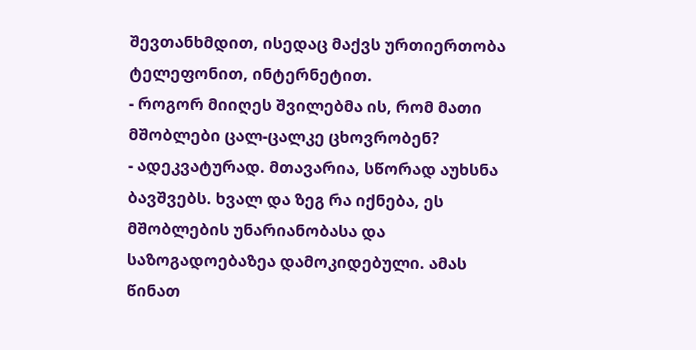შევთანხმდით, ისედაც მაქვს ურთიერთობა ტელეფონით, ინტერნეტით.
- როგორ მიიღეს შვილებმა ის, რომ მათი მშობლები ცალ-ცალკე ცხოვრობენ?
- ადეკვატურად. მთავარია, სწორად აუხსნა ბავშვებს. ხვალ და ზეგ რა იქნება, ეს მშობლების უნარიანობასა და საზოგადოებაზეა დამოკიდებული. ამას წინათ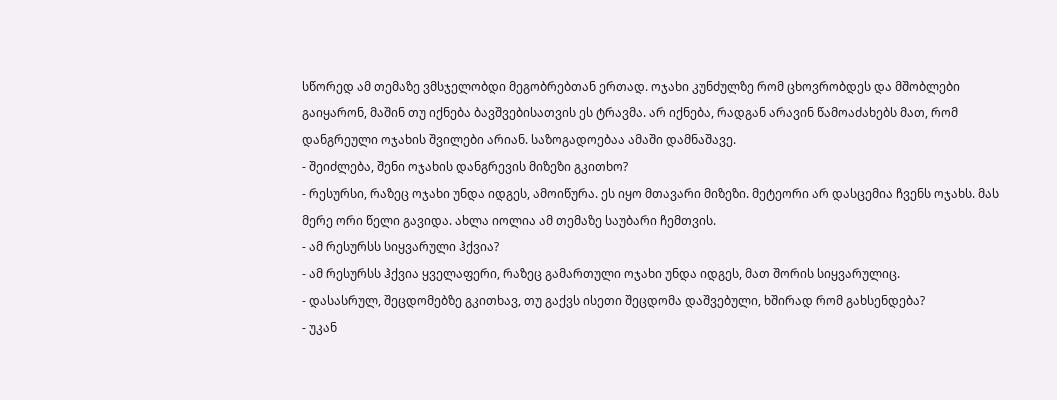სწორედ ამ თემაზე ვმსჯელობდი მეგობრებთან ერთად. ოჯახი კუნძულზე რომ ცხოვრობდეს და მშობლები გაიყარონ, მაშინ თუ იქნება ბავშვებისათვის ეს ტრავმა. არ იქნება, რადგან არავინ წამოაძახებს მათ, რომ დანგრეული ოჯახის შვილები არიან. საზოგადოებაა ამაში დამნაშავე.
- შეიძლება, შენი ოჯახის დანგრევის მიზეზი გკითხო?
- რესურსი, რაზეც ოჯახი უნდა იდგეს, ამოიწურა. ეს იყო მთავარი მიზეზი. მეტეორი არ დასცემია ჩვენს ოჯახს. მას მერე ორი წელი გავიდა. ახლა იოლია ამ თემაზე საუბარი ჩემთვის.
- ამ რესურსს სიყვარული ჰქვია?
- ამ რესურსს ჰქვია ყველაფერი, რაზეც გამართული ოჯახი უნდა იდგეს, მათ შორის სიყვარულიც.
- დასასრულ, შეცდომებზე გკითხავ, თუ გაქვს ისეთი შეცდომა დაშვებული, ხშირად რომ გახსენდება?
- უკან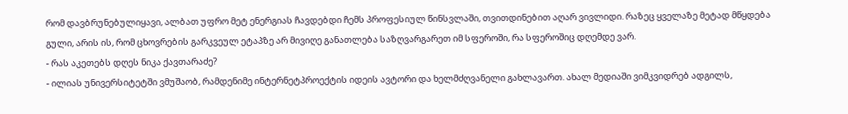რომ დავბრუნებულიყავი, ალბათ უფრო მეტ ენერგიას ჩავდებდი ჩემს პროფესიულ წინსვლაში, თვითდინებით აღარ ვივლიდი. რაზეც ყველაზე მეტად მწყდება გული, არის ის, რომ ცხოვრების გარკვეულ ეტაპზე არ მივიღე განათლება საზღვარგარეთ იმ სფეროში, რა სფეროშიც დღემდე ვარ.
- რას აკეთებს დღეს ნიკა ქავთარაძე?
- ილიას უნივერსიტეტში ვმუშაობ, რამდენიმე ინტერნეტპროექტის იდეის ავტორი და ხელმძღვანელი გახლავართ. ახალ მედიაში ვიმკვიდრებ ადგილს,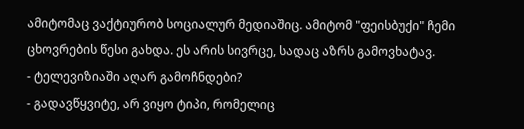ამიტომაც ვაქტიურობ სოციალურ მედიაშიც. ამიტომ "ფეისბუქი" ჩემი ცხოვრების წესი გახდა. ეს არის სივრცე, სადაც აზრს გამოვხატავ.
- ტელევიზიაში აღარ გამოჩნდები?
- გადავწყვიტე, არ ვიყო ტიპი, რომელიც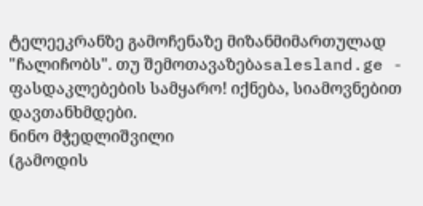ტელეეკრანზე გამოჩენაზე მიზანმიმართულად "ჩალიჩობს". თუ შემოთავაზებაsalesland.ge - ფასდაკლებების სამყარო! იქნება, სიამოვნებით დავთანხმდები.
ნინო მჭედლიშვილი
(გამოდის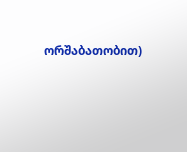ორშაბათობით)